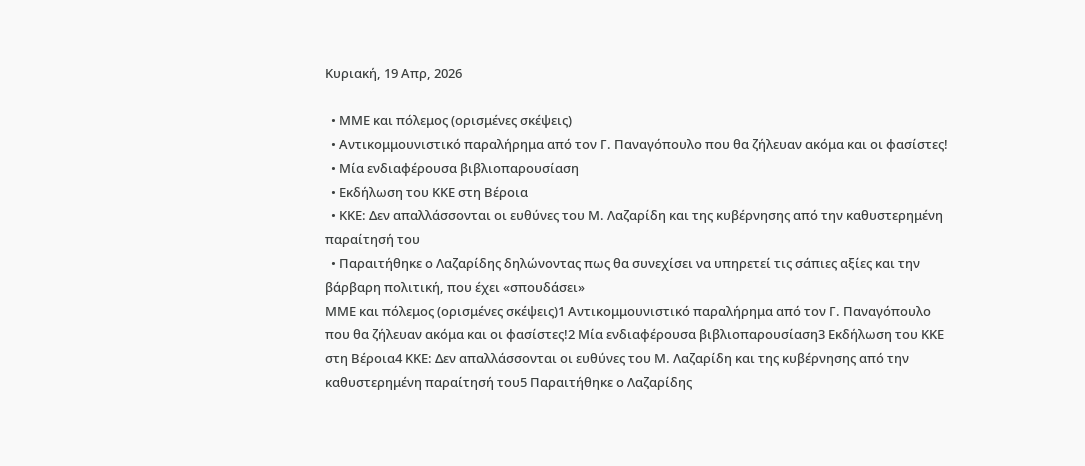Κυριακή, 19 Απρ, 2026

  • ΜΜΕ και πόλεμος (ορισμένες σκέψεις)
  • Αντικομμουνιστικό παραλήρημα από τον Γ. Παναγόπουλο που θα ζήλευαν ακόμα και οι φασίστες!
  • Μία ενδιαφέρουσα βιβλιοπαρουσίαση
  • Εκδήλωση του ΚΚΕ στη Βέροια
  • ΚΚΕ: Δεν απαλλάσσονται οι ευθύνες του Μ. Λαζαρίδη και της κυβέρνησης από την καθυστερημένη παραίτησή του
  • Παραιτήθηκε ο Λαζαρίδης δηλώνοντας πως θα συνεχίσει να υπηρετεί τις σάπιες αξίες και την βάρβαρη πολιτική, που έχει «σπουδάσει»
ΜΜΕ και πόλεμος (ορισμένες σκέψεις)1 Αντικομμουνιστικό παραλήρημα από τον Γ. Παναγόπουλο που θα ζήλευαν ακόμα και οι φασίστες!2 Μία ενδιαφέρουσα βιβλιοπαρουσίαση3 Εκδήλωση του ΚΚΕ στη Βέροια4 ΚΚΕ: Δεν απαλλάσσονται οι ευθύνες του Μ. Λαζαρίδη και της κυβέρνησης από την καθυστερημένη παραίτησή του5 Παραιτήθηκε ο Λαζαρίδης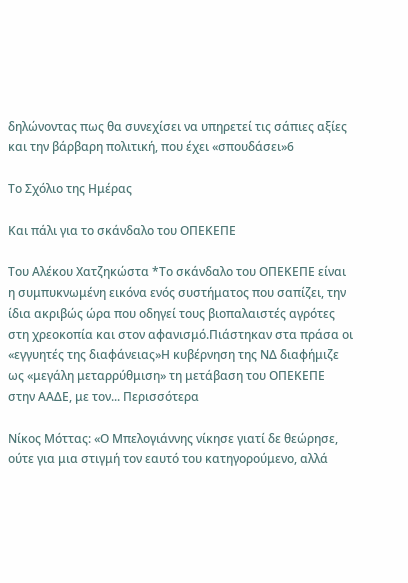δηλώνοντας πως θα συνεχίσει να υπηρετεί τις σάπιες αξίες και την βάρβαρη πολιτική, που έχει «σπουδάσει»6

Το Σχόλιο της Ημέρας

Και πάλι για το σκάνδαλο του ΟΠΕΚΕΠΕ

Του Αλέκου Χατζηκώστα *Το σκάνδαλο του ΟΠΕΚΕΠΕ είναι η συμπυκνωμένη εικόνα ενός συστήματος που σαπίζει, την ίδια ακριβώς ώρα που οδηγεί τους βιοπαλαιστές αγρότες στη χρεοκοπία και στον αφανισμό.Πιάστηκαν στα πράσα οι «εγγυητές της διαφάνειας»Η κυβέρνηση της ΝΔ διαφήμιζε ως «μεγάλη μεταρρύθμιση» τη μετάβαση του ΟΠΕΚΕΠΕ στην ΑΑΔΕ, με τον... Περισσότερα

Νίκος Μόττας: «Ο Μπελογιάννης νίκησε γιατί δε θεώρησε, ούτε για μια στιγμή τον εαυτό του κατηγορούμενο, αλλά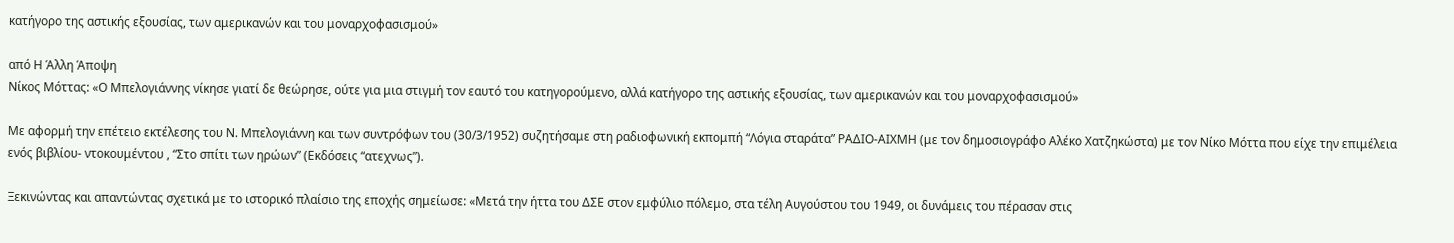κατήγορο της αστικής εξουσίας, των αμερικανών και του μοναρχοφασισμού»

από Η Άλλη Άποψη
Νίκος Μόττας: «Ο Μπελογιάννης νίκησε γιατί δε θεώρησε, ούτε για μια στιγμή τον εαυτό του κατηγορούμενο, αλλά κατήγορο της αστικής εξουσίας, των αμερικανών και του μοναρχοφασισμού»

Με αφορμή την επέτειο εκτέλεσης του Ν. Μπελογιάννη και των συντρόφων του (30/3/1952) συζητήσαμε στη ραδιοφωνική εκπομπή “Λόγια σταράτα” ΡΑΔΙΟ-ΑΙΧΜΗ (με τον δημοσιογράφο Αλέκο Χατζηκώστα) με τον Νίκο Μόττα που είχε την επιμέλεια ενός βιβλίου- ντοκουμέντου , “Στο σπίτι των ηρώων” (Εκδόσεις “ατεχνως”).

Ξεκινώντας και απαντώντας σχετικά με το ιστορικό πλαίσιο της εποχής σημείωσε: «Μετά την ήττα του ΔΣΕ στον εμφύλιο πόλεμο, στα τέλη Αυγούστου του 1949, οι δυνάμεις του πέρασαν στις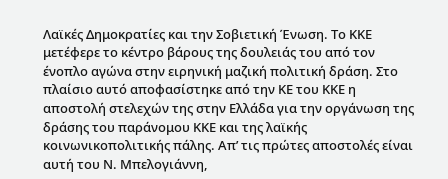Λαϊκές Δημοκρατίες και την Σοβιετική Ένωση. Το ΚΚΕ μετέφερε το κέντρο βάρους της δουλειάς του από τον ένοπλο αγώνα στην ειρηνική μαζική πολιτική δράση. Στο πλαίσιο αυτό αποφασίστηκε από την ΚΕ του ΚΚΕ η αποστολή στελεχών της στην Ελλάδα για την οργάνωση της δράσης του παράνομου ΚΚΕ και της λαϊκής κοινωνικοπολιτικής πάλης. Απ’ τις πρώτες αποστολές είναι αυτή του Ν. Μπελογιάννη,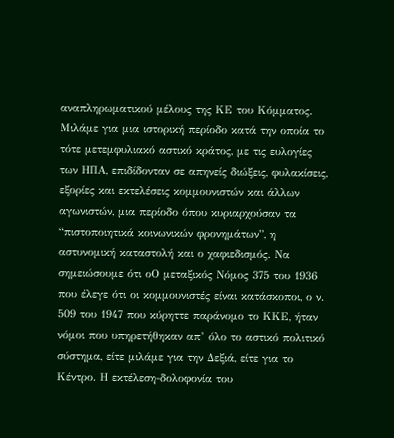αναπληρωματικού μέλους της ΚΕ του Κόμματος. Μιλάμε για μια ιστορική περίοδο κατά την οποία το τότε μετεμφυλιακό αστικό κράτος, με τις ευλογίες των ΗΠΑ, επιδίδονταν σε απηνείς διώξεις, φυλακίσεις, εξορίες και εκτελέσεις κομμουνιστών και άλλων αγωνιστών, μια περίοδο όπου κυριαρχούσαν τα “πιστοποιητικά κοινωνικών φρονημάτων”, η αστυνομική καταστολή και ο χαφιεδισμός. Να σημειώσουμε ότι οΟ μεταξικός Νόμος 375 του 1936 που έλεγε ότι οι κομμουνιστές είναι κατάσκοποι, ο ν. 509 του 1947 που κύρηττε παράνομο το ΚΚΕ, ήταν νόμοι που υπηρετήθηκαν απ’ όλο το αστικό πολιτικό σύστημα, είτε μιλάμε για την Δεξιά, είτε για το Κέντρο. Η εκτέλεση-δολοφονία του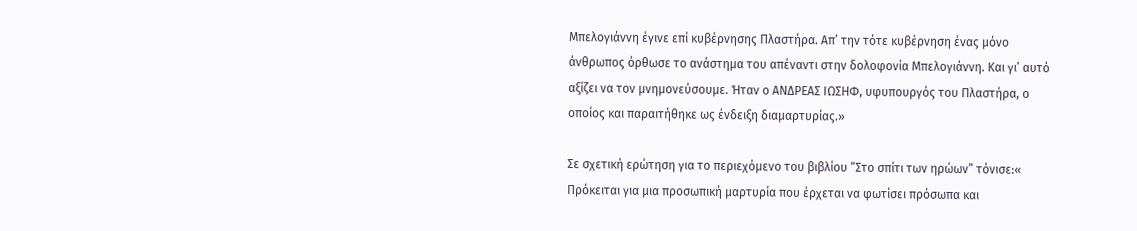Μπελογιάννη έγινε επί κυβέρνησης Πλαστήρα. Απ’ την τότε κυβέρνηση ένας μόνο άνθρωπος όρθωσε το ανάστημα του απέναντι στην δολοφονία Μπελογιάννη. Και γι’ αυτό αξίζει να τον μνημονεύσουμε. Ήταν ο ΑΝΔΡΕΑΣ ΙΩΣΗΦ, υφυπουργός του Πλαστήρα, ο οποίος και παραιτήθηκε ως ένδειξη διαμαρτυρίας.»

Σε σχετική ερώτηση για το περιεχόμενο του βιβλίου “Στο σπίτι των ηρώων” τόνισε:« Πρόκειται για μια προσωπική μαρτυρία που έρχεται να φωτίσει πρόσωπα και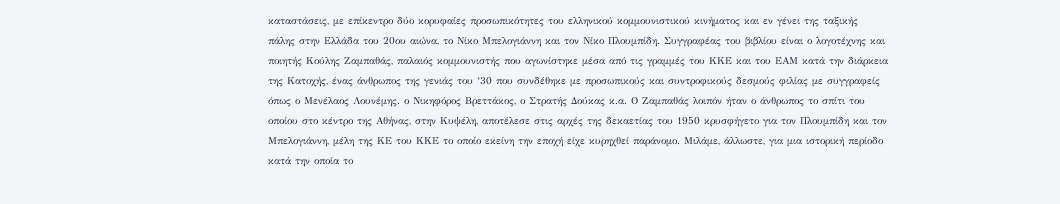καταστάσεις, με επίκεντρο δύο κορυφαίες προσωπικότητες του ελληνικού κομμουνιστικού κινήματος και εν γένει της ταξικής πάλης στην Ελλάδα του 20ου αιώνα, το Νίκο Μπελογιάννη και τον Νίκο Πλουμπίδη. Συγγραφέας του βιβλίου είναι ο λογοτέχνης και ποιητής Κούλης Ζαμπαθάς, παλαιός κομμουνιστής που αγωνίστηκε μέσα από τις γραμμές του ΚΚΕ και του ΕΑΜ κατά την διάρκεια της Κατοχής, ένας άνθρωπος της γενιάς του ‘30 που συνδέθηκε με προσωπικούς και συντροφικούς δεσμούς φιλίας με συγγραφείς όπως ο Μενέλαος Λουνέμης. ο Νικηφόρος Βρεττάκος, ο Στρατής Δούκας κ.α. Ο Ζαμπαθάς λοιπόν ήταν ο άνθρωπος το σπίτι του οποίου στο κέντρο της Αθήνας, στην Κυψέλη, αποτέλεσε στις αρχές της δεκαετίας του 1950 κρυσφήγετο για τον Πλουμπίδη και τον Μπελογιάννη, μέλη της ΚΕ του ΚΚΕ το οποίο εκείνη την εποχή είχε κυρηχθεί παράνομο. Μιλάμε, άλλωστε, για μια ιστορική περίοδο κατά την οποία το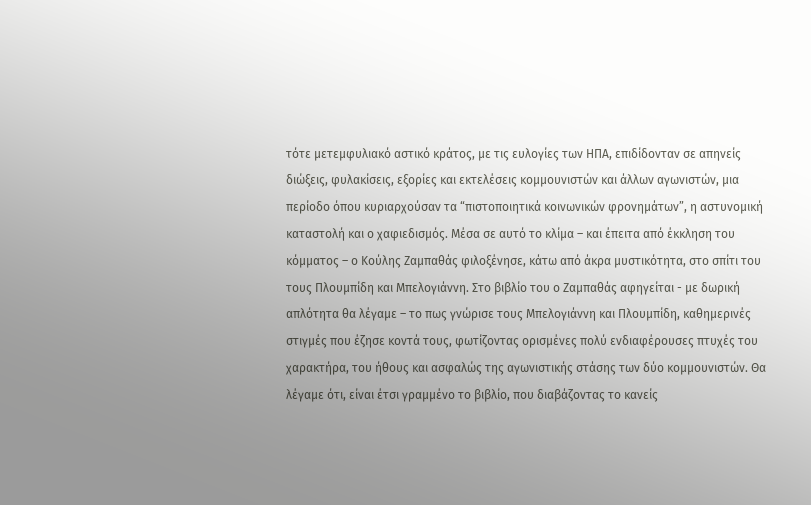τότε μετεμφυλιακό αστικό κράτος, με τις ευλογίες των ΗΠΑ, επιδίδονταν σε απηνείς διώξεις, φυλακίσεις, εξορίες και εκτελέσεις κομμουνιστών και άλλων αγωνιστών, μια περίοδο όπου κυριαρχούσαν τα “πιστοποιητικά κοινωνικών φρονημάτων”, η αστυνομική καταστολή και ο χαφιεδισμός. Μέσα σε αυτό το κλίμα – και έπειτα από έκκληση του κόμματος – ο Κούλης Ζαμπαθάς φιλοξένησε, κάτω από άκρα μυστικότητα, στο σπίτι του τους Πλουμπίδη και Μπελογιάννη. Στο βιβλίο του ο Ζαμπαθάς αφηγείται - με δωρική απλότητα θα λέγαμε – το πως γνώρισε τους Μπελογιάννη και Πλουμπίδη, καθημερινές στιγμές που έζησε κοντά τους, φωτίζοντας ορισμένες πολύ ενδιαφέρουσες πτυχές του χαρακτήρα, του ήθους και ασφαλώς της αγωνιστικής στάσης των δύο κομμουνιστών. Θα λέγαμε ότι, είναι έτσι γραμμένο το βιβλίο, που διαβάζοντας το κανείς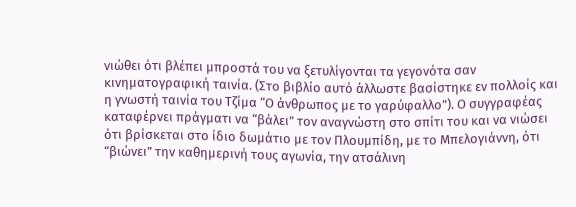νιώθει ότι βλέπει μπροστά του να ξετυλίγονται τα γεγονότα σαν κινηματογραφική ταινία. (Στο βιβλίο αυτό άλλωστε βασίστηκε εν πολλοίς και η γνωστή ταινία του Τζίμα “Ο άνθρωπος με το γαρύφαλλο”). Ο συγγραφέας καταφέρνει πράγματι να “βάλει” τον αναγνώστη στο σπίτι του και να νιώσει ότι βρίσκεται στο ίδιο δωμάτιο με τον Πλουμπίδη, με το Μπελογιάννη, ότι “βιώνει” την καθημερινή τους αγωνία, την ατσάλινη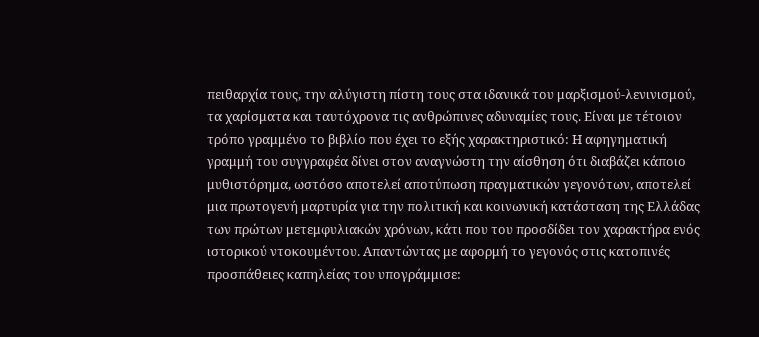πειθαρχία τους, την αλύγιστη πίστη τους στα ιδανικά του μαρξισμού-λενινισμού, τα χαρίσματα και ταυτόχρονα τις ανθρώπινες αδυναμίες τους. Είναι με τέτοιον τρόπο γραμμένο το βιβλίο που έχει το εξής χαρακτηριστικό: Η αφηγηματική γραμμή του συγγραφέα δίνει στον αναγνώστη την αίσθηση ότι διαβάζει κάποιο μυθιστόρημα, ωστόσο αποτελεί αποτύπωση πραγματικών γεγονότων, αποτελεί μια πρωτογενή μαρτυρία για την πολιτική και κοινωνική κατάσταση της Ελλάδας των πρώτων μετεμφυλιακών χρόνων, κάτι που του προσδίδει τον χαρακτήρα ενός ιστορικού ντοκουμέντου. Απαντώντας με αφορμή το γεγονός στις κατοπινές προσπάθειες καπηλείας του υπογράμμισε: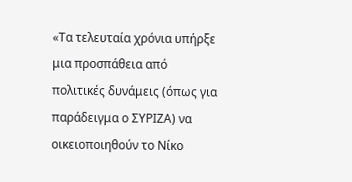«Τα τελευταία χρόνια υπήρξε μια προσπάθεια από πολιτικές δυνάμεις (όπως για παράδειγμα ο ΣΥΡΙΖΑ) να οικειοποιηθούν το Νίκο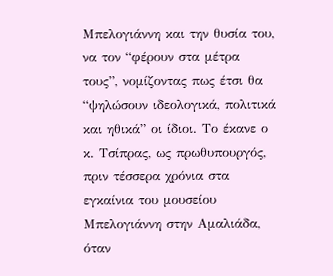Μπελογιάννη και την θυσία του, να τον “φέρουν στα μέτρα τους”, νομίζοντας πως έτσι θα “ψηλώσουν ιδεολογικά, πολιτικά και ηθικά” οι ίδιοι. Το έκανε ο κ. Τσίπρας, ως πρωθυπουργός, πριν τέσσερα χρόνια στα εγκαίνια του μουσείου Μπελογιάννη στην Αμαλιάδα, όταν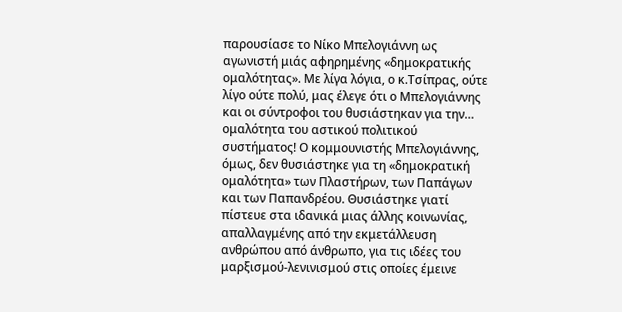παρουσίασε το Νίκο Μπελογιάννη ως αγωνιστή μιάς αφηρημένης «δημοκρατικής ομαλότητας». Με λίγα λόγια, ο κ.Τσίπρας, ούτε λίγο ούτε πολύ, μας έλεγε ότι ο Μπελογιάννης και οι σύντροφοι του θυσιάστηκαν για την… ομαλότητα του αστικού πολιτικού συστήματος! Ο κομμουνιστής Μπελογιάννης, όμως, δεν θυσιάστηκε για τη «δημοκρατική ομαλότητα» των Πλαστήρων, των Παπάγων και των Παπανδρέου. Θυσιάστηκε γιατί πίστευε στα ιδανικά μιας άλλης κοινωνίας, απαλλαγμένης από την εκμετάλλευση ανθρώπου από άνθρωπο, για τις ιδέες του μαρξισμού-λενινισμού στις οποίες έμεινε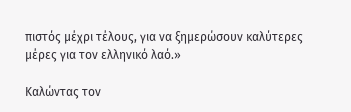πιστός μέχρι τέλους, για να ξημερώσουν καλύτερες μέρες για τον ελληνικό λαό.»

Καλώντας τον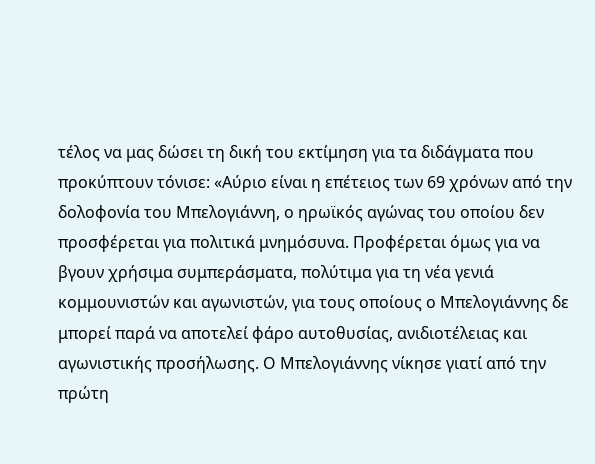τέλος να μας δώσει τη δική του εκτίμηση για τα διδάγματα που προκύπτουν τόνισε: «Αύριο είναι η επέτειος των 69 χρόνων από την δολοφονία του Μπελογιάννη, ο ηρωϊκός αγώνας του οποίου δεν προσφέρεται για πολιτικά μνημόσυνα. Προφέρεται όμως για να βγουν χρήσιμα συμπεράσματα, πολύτιμα για τη νέα γενιά κομμουνιστών και αγωνιστών, για τους οποίους ο Μπελογιάννης δε μπορεί παρά να αποτελεί φάρο αυτοθυσίας, ανιδιοτέλειας και αγωνιστικής προσήλωσης. Ο Μπελογιάννης νίκησε γιατί από την πρώτη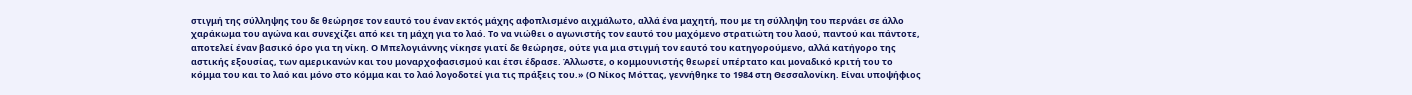στιγμή της σύλληψης του δε θεώρησε τον εαυτό του έναν εκτός μάχης αφοπλισμένο αιχμάλωτο, αλλά ένα μαχητή, που με τη σύλληψη του περνάει σε άλλο χαράκωμα του αγώνα και συνεχίζει από κει τη μάχη για το λαό. Το να νιώθει ο αγωνιστής τον εαυτό του μαχόμενο στρατιώτη του λαού, παντού και πάντοτε, αποτελεί έναν βασικό όρο για τη νίκη. Ο Μπελογιάννης νίκησε γιατί δε θεώρησε, ούτε για μια στιγμή τον εαυτό του κατηγορούμενο, αλλά κατήγορο της αστικής εξουσίας, των αμερικανών και του μοναρχοφασισμού και έτσι έδρασε. Άλλωστε, ο κομμουνιστής θεωρεί υπέρτατο και μοναδικό κριτή του το κόμμα του και το λαό και μόνο στο κόμμα και το λαό λογοδοτεί για τις πράξεις του.» (Ο Νίκος Μόττας, γεννήθηκε το 1984 στη Θεσσαλονίκη. Είναι υποψήφιος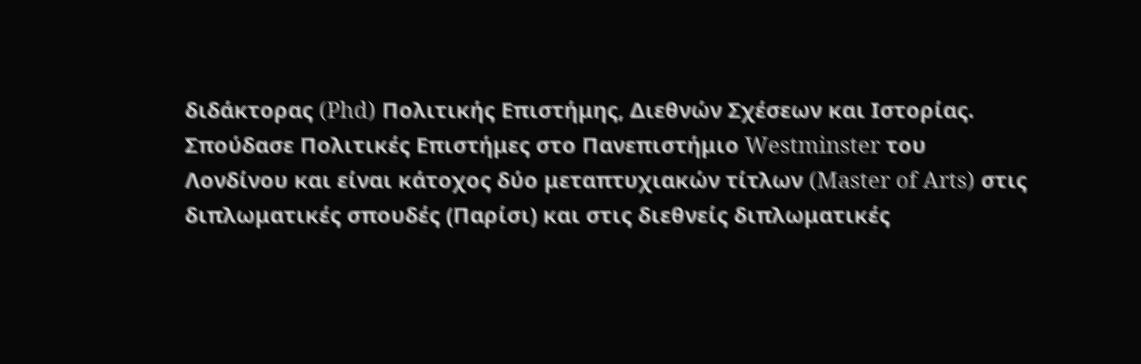διδάκτορας (Phd) Πολιτικής Επιστήμης, Διεθνών Σχέσεων και Ιστορίας. Σπούδασε Πολιτικές Επιστήμες στο Πανεπιστήμιο Westminster του Λονδίνου και είναι κάτοχος δύο μεταπτυχιακών τίτλων (Master of Arts) στις διπλωματικές σπουδές (Παρίσι) και στις διεθνείς διπλωματικές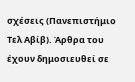σχέσεις (Πανεπιστήμιο Τελ Αβίβ). Άρθρα του έχουν δημοσιευθεί σε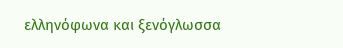ελληνόφωνα και ξενόγλωσσα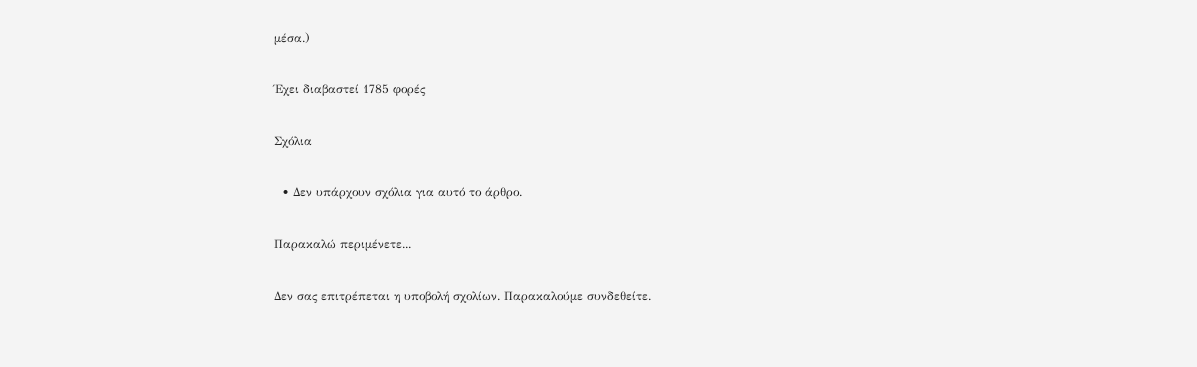μέσα.)

Έχει διαβαστεί 1785 φορές

Σχόλια

  • Δεν υπάρχουν σχόλια για αυτό το άρθρο.

Παρακαλώ περιμένετε...

Δεν σας επιτρέπεται η υποβολή σχολίων. Παρακαλούμε συνδεθείτε.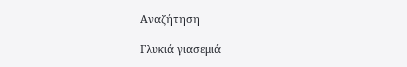Αναζήτηση

Γλυκιά γιασεμιά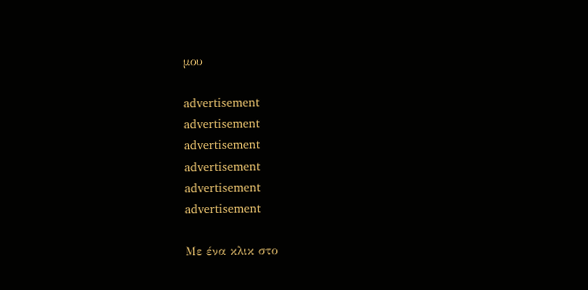μου

advertisement
advertisement
advertisement
advertisement
advertisement
advertisement

Με ένα κλικ στο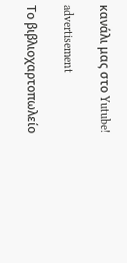κανάλι μας στο Yutube!

advertisement

Το βιβλιοχαρτοπωλείο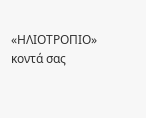«ΗΛΙΟΤΡΟΠΙΟ» κοντά σας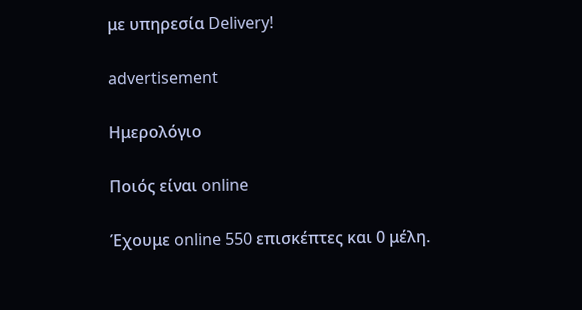με υπηρεσία Delivery!

advertisement

Ημερολόγιο

Ποιός είναι online

Έχουμε online 550 επισκέπτες και 0 μέλη.